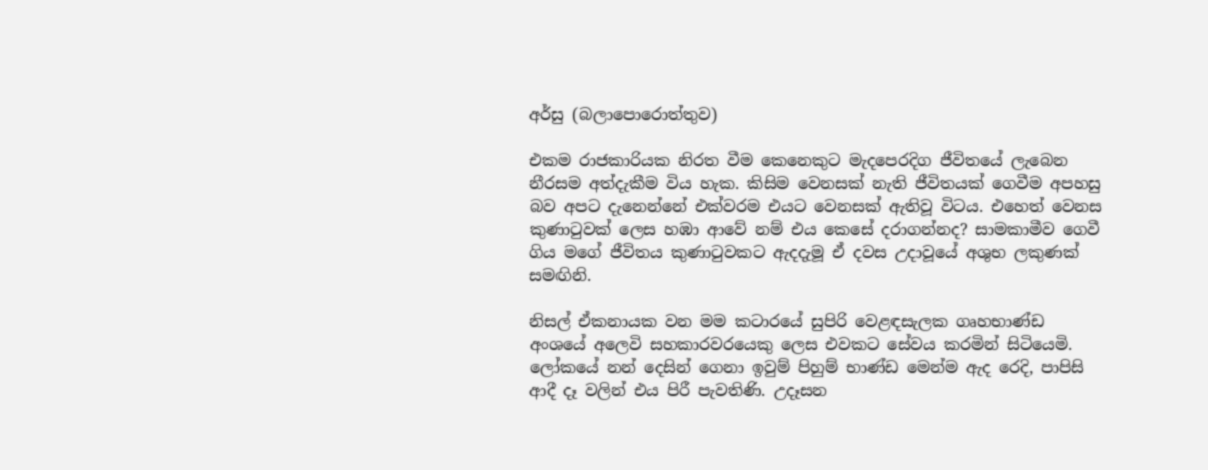අර්සු (බලාපොරොත්තුව)

එකම රාජකාරියක නිරත වීම කෙනෙකුට මැදපෙරදිග ජීවිතයේ ලැබෙන නීරසම අත්දැකීම විය හැක. කිසිම වෙනසක් නැති ජීවිතයක් ගෙවීම අපහසු බව අපට දැනෙන්නේ එක්වරම එයට වෙනසක් ඇතිවූ විටය. එහෙත් වෙනස කුණාටුවක් ලෙස හඹා ආවේ නම් එය කෙසේ දරාගන්නද? සාමකාමීව ගෙවී ගිය මගේ ජීවිතය කුණාටුවකට ඇදදැමූ ඒ දවස උදාවූයේ අශුභ ලකුණක් සමඟිනි.

නිසල් ඒකනායක වන මම කටාරයේ සුපිරි වෙළඳසැලක ගෘහභාණ්ඩ අංශයේ අලෙවි සහකාරවරයෙකු ලෙස එවකට සේවය කරමින් සිටියෙමි. ලෝකයේ නන් දෙසින් ගෙනා ඉවුම් පිහුම් භාණ්ඩ මෙන්ම ඇද රෙදි, පාපිසි ආදී දෑ වලින් එය පිරී පැවතිණි. උදෑසන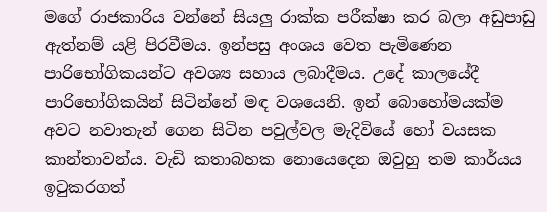මගේ රාජකාරිය වන්නේ සියලු රාක්ක පරීක්ෂා කර බලා අඩුපාඩු ඇත්නම් යළි පිරවීමය. ඉන්පසු අංශය වෙත පැමිණෙන පාරිභෝගිකයන්ට අවශ්‍ය සහාය ලබාදීමය. උදේ කාලයේදී පාරිභෝගිකයින් සිටින්නේ මඳ වශයෙනි. ඉන් බොහෝමයක්ම අවට නවාතැන් ගෙන සිටින පවුල්වල මැදිවියේ හෝ වයසක කාන්තාවන්ය. වැඩි කතාබහක නොයෙදෙන ඔවුහු තම කාර්යය ඉටුකරගත්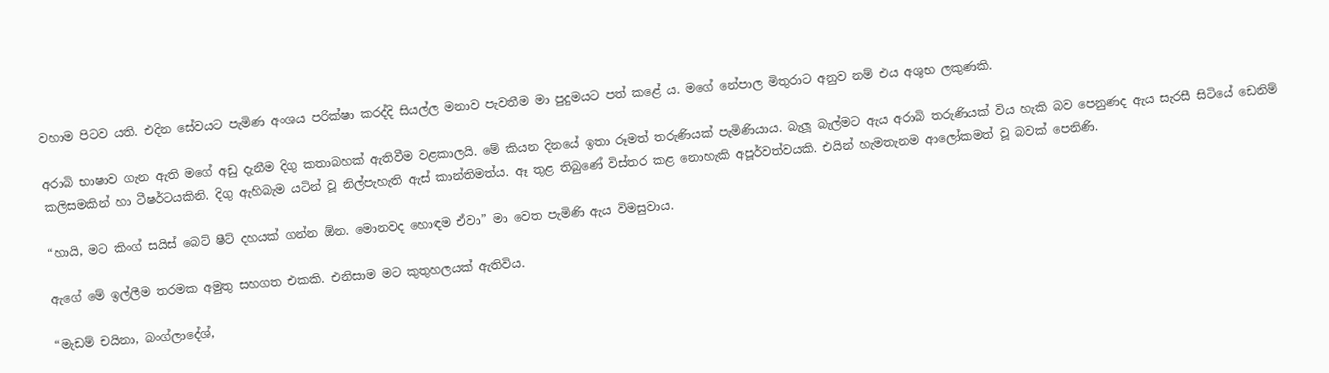වහාම පිටව යති. එදින සේවයට පැමිණ අංශය පරික්ෂා කරද්දි සියල්ල මනාව පැවතීම මා පුදුමයට පත් කළේ ය. මගේ නේපාල මිතුරාට අනුව නම් එය අශුභ ලකුණකි.

අරාබි භාෂාව ගැන ඇති මගේ අඩු දැනීම දිගු කතාබහක් ඇතිවීම වළකාලයි. මේ කියන දිනයේ ඉතා රූමත් තරුණියක් පැමිණියාය. බැලූ බැල්මට ඇය අරාබි තරුණියක් විය හැකි බව පෙනුණද ඇය සැරසී සිටියේ ඩෙනිම් කලිසමකින් හා ටීෂර්ටයකිනි. දිගු ඇහිබැම යටින් වූ නිල්පැහැති ඇස් කාන්තිමත්ය. ඈ තුළ තිබුණේ විස්තර කළ නොහැකි අපූර්වත්වයකි. එයින් හැමතැනම ආලෝකමත් වූ බවක් පෙනිණි.

“හායි, මට කිංග් සයිස් බෙට් ෂීට් දහයක් ගන්න ඕන. මොනවද හොඳම ඒවා” මා වෙත පැමිණි ඇය විමසුවාය.

ඇගේ මේ ඉල්ලීම තරමක අමුතු සහගත එකකි. එනිසාම මට කුතුහලයක් ඇතිවිය.

“මැඩම් චයිනා, බංග්ලාදේශ්,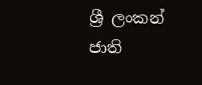ශ්‍රී ලංකන් ජාති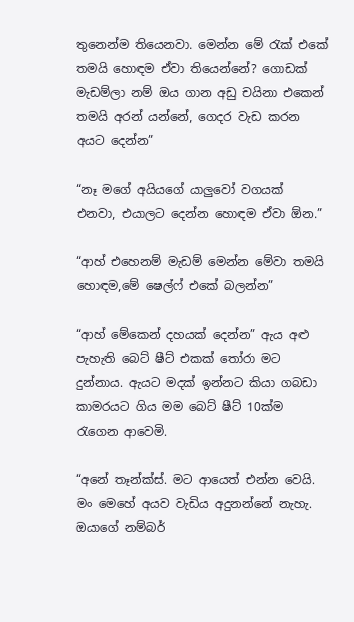තුනෙන්ම තියෙනවා. මෙන්න මේ රැක් එකේ තමයි හොඳම ඒවා තියෙන්නේ? ගොඩක් මැඩම්ලා නම් ඔය ගාන අඩු චයිනා එකෙන් තමයි අරන් යන්නේ, ගෙදර වැඩ කරන අයට දෙන්න”

“නෑ මගේ අයියගේ යාලුවෝ වගයක් එනවා, එයාලට දෙන්න හොඳම ඒවා ඕන.”

“ආහ් එහෙනම් මැඩම් මෙන්න මේවා තමයි හොඳම,මේ ෂෙල්ෆ් එකේ බලන්න”

“ආහ් මේකෙන් දහයක් දෙන්න” ඇය අළු පැහැති බෙට් ෂීට් එකක් තෝරා මට දුන්නාය. ඇයට මදක් ඉන්නට කියා ගබඩා කාමරයට ගිය මම බෙට් ෂීට් 10ක්ම රැගෙන ආවෙමි.

“අනේ තෑන්ක්ස්. මට ආයෙත් එන්න වෙයි. මං මෙහේ අයව වැඩිය අදුනන්නේ නැහැ. ඔයාගේ නම්බර්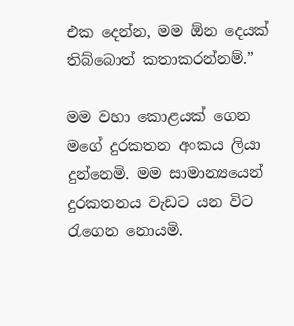එක දෙන්න, මම ඕන දෙයක් තිබ්බොත් කතාකරන්නම්.”

මම වහා කොළයක් ගෙන මගේ දුරකතන අංකය ලියා දුන්නෙමි. මම සාමාන්‍යයෙන් දුරකතනය වැඩට යන විට රැගෙන නොයමි.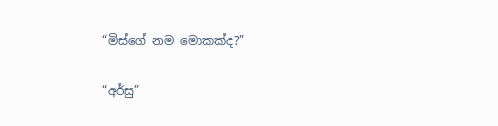“මිස්ගේ නම මොකක්ද?”

“අර්සු”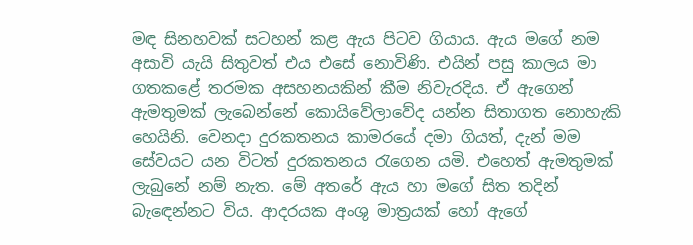මඳ සිනහවක් සටහන් කළ ඇය පිටව ගියාය. ඇය මගේ නම අසාවි යැයි සිතුවත් එය එසේ නොවිණි. එයින් පසු කාලය මා ගතකළේ තරමක අසහනයකින් කීම නිවැරදිය. ඒ ඇගෙන් ඇමතුමක් ලැබෙන්නේ කොයිවේලාවේද යන්න සිතාගත නොහැකි හෙයිනි. වෙනදා දුරකතනය කාමරයේ දමා ගියත්, දැන් මම සේවයට යන විටත් දුරකතනය රැගෙන යමි. එහෙත් ඇමතුමක් ලැබුනේ නම් නැත. මේ අතරේ ඇය හා මගේ සිත තදින් බැඳෙන්නට විය. ආදරයක අංශු මාත්‍රයක් හෝ ඇගේ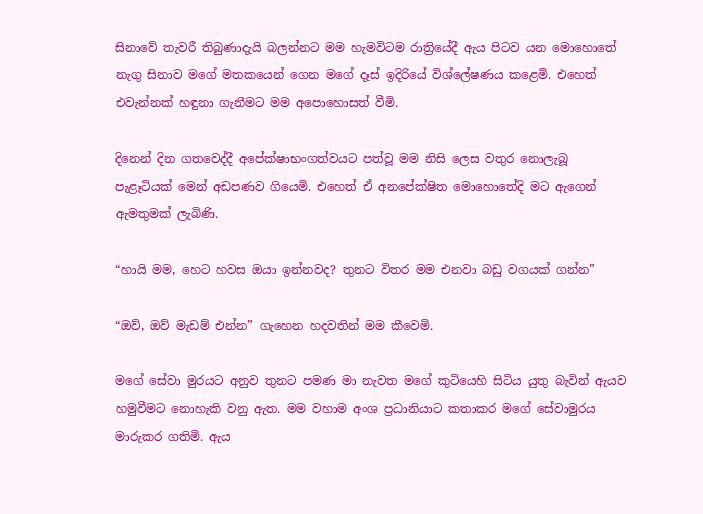සිනාවේ තැවරී තිබුණාදැයි බලන්නට මම හැමවිටම රාත්‍රියේදී ඇය පිටව යන මොහොතේ නැගු සිනාව මගේ මතකයෙන් ගෙන මගේ දෑස් ඉදිරියේ විශ්ලේෂණය කළෙමි. එහෙත් එවැන්නක් හඳුනා ගැනීමට මම අපොහොසත් වීමි.

දිනෙන් දින ගතවෙද්දී අපේක්ෂාභංගත්වයට පත්වූ මම නිසි ලෙස වතුර නොලැබූ පැළෑටියක් මෙන් අඩපණව ගියෙමි. එහෙත් ඒ අනපේක්ෂිත මොහොතේදි මට ඇගෙන් ඇමතුමක් ලැබිණි.

“හායි මම, හෙට හවස ඔයා ඉන්නවද? තුනට විතර මම එනවා බඩු වගයක් ගන්න”

“ඔව්, ඔව් මැඩම් එන්න” ගැහෙන හදවතින් මම කීවෙමි.

මගේ සේවා මුරයට අනුව තුනට පමණ මා නැවත මගේ කුටියෙහි සිටිය යුතු බැවින් ඇයව හමුවීමට නොහැකි වනු ඇත. මම වහාම අංශ ප්‍රධානියාට කතාකර මගේ සේවාමුරය මාරුකර ගතිමි. ඇය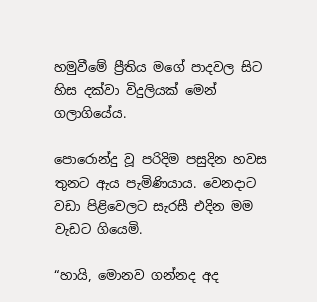හමුවීමේ ප්‍රීතිය මගේ පාදවල සිට හිස දක්වා විදුලියක් මෙන් ගලාගියේය.

පොරොන්දු වූ පරිදිම පසුදින හවස තුනට ඇය පැමිණියාය. වෙනදාට වඩා පිළිවෙලට සැරසී එදින මම වැඩට ගියෙමි.

“හායි, මොනව ගන්නද අද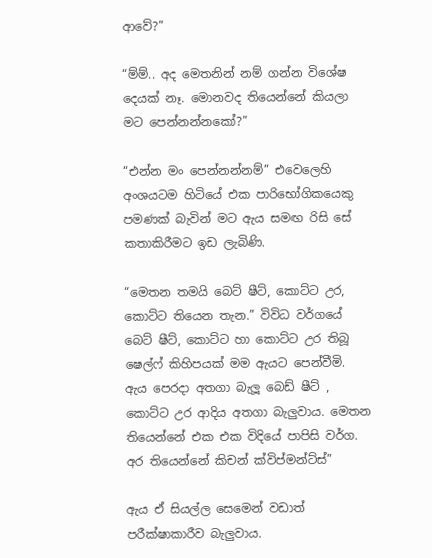ආවේ?”

“ම්ම්.. අද මෙතනින් නම් ගන්න විශේෂ දෙයක් නෑ. මොනවද තියෙන්නේ කියලා මට පෙන්නන්නකෝ?”

“එන්න මං පෙන්නන්නම්” එවෙලෙහි අංශයටම හිටියේ එක පාරිභෝගිකයෙකු පමණක් බැවින් මට ඇය සමඟ රිසි සේ කතාකිරීමට ඉඩ ලැබිණි.

“මෙතන තමයි බෙට් ෂීට්, කොට්ට උර, කොට්ට තියෙන තැන.” විවිධ වර්ගයේ බෙට් ෂීට්, කොට්ට හා කොට්ට උර තිබූ ෂෙල්ෆ් කිහිපයක් මම ඇයට පෙන්වීමි. ඇය පෙරදා අතගා බැලූ බෙඩ් ෂීට් , කොට්ට උර ආදිය අතගා බැලුවාය. මෙතන තියෙන්නේ එක එක විදියේ පාපිසි වර්ග. අර තියෙන්නේ කිචන් ක්විප්මන්ට්ස්”

ඇය ඒ සියල්ල සෙමෙන් වඩාත් පරීක්ෂාකාරීව බැලුවාය.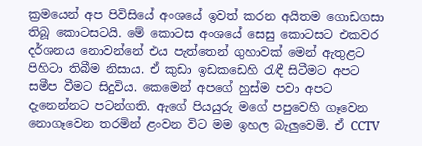ක්‍රමයෙන් අප පිවිසියේ අංශයේ ඉවත් කරන අයිතම ගොඩගසා තිබූ කොටසටයි. මේ කොටස අංශයේ සෙසු කොටසට එකවර දර්ශනය නොවන්නේ එය පැත්තෙන් ගුහාවක් මෙන් ඇතුළට පිහිටා තිබීම නිසාය. ඒ කුඩා ඉඩකඩෙහි රැඳී සිටීමට අපට සමීප වීමට සිදුවිය. කෙමෙන් අපගේ හුස්ම පවා අපට දැනෙන්නට පටන්ගති. ඇගේ පියයුරු මගේ පපුවෙහි ගෑවෙන නොගෑවෙන තරමින් ළංවන විට මම ඉහල බැලුවෙමි. ඒ CCTV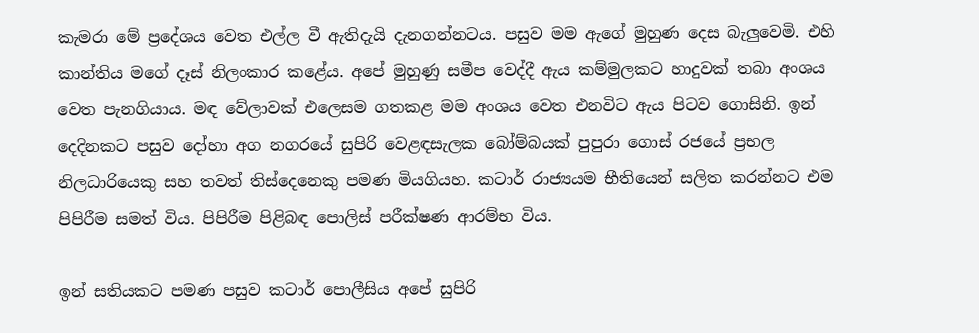කැමරා මේ ප්‍රදේශය වෙත එල්ල වී ඇතිදැයි දැනගන්නටය. පසුව මම ඇගේ මුහුණ දෙස බැලුවෙමි. එහි කාන්තිය මගේ දෑස් නිලංකාර කළේය. අපේ මුහුණු සමීප වෙද්දී ඇය කම්මුලකට හාදුවක් තබා අංශය වෙත පැනගියාය. මඳ වේලාවක් එලෙසම ගතකළ මම අංශය වෙත එනවිට ඇය පිටව ගොසිනි. ඉන් දෙදිනකට පසුව දෝහා අග නගරයේ සුපිරි වෙළඳසැලක බෝම්බයක් පුපුරා ගොස් රජයේ ප්‍රභල නිලධාරියෙකු සහ තවත් තිස්දෙනෙකු පමණ මියගියහ. කටාර් රාජ්‍යයම භීතියෙන් සලිත කරන්නට එම පිපිරීම සමත් විය. පිපිරීම පිළිබඳ පොලිස් පරීක්ෂණ ආරම්භ විය.

ඉන් සතියකට පමණ පසුව කටාර් පොලීසිය අපේ සුපිරි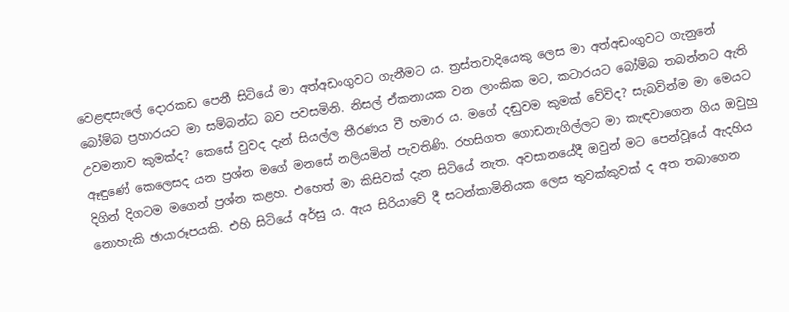වෙළඳසැලේ දොරකඩ පෙනී සිටියේ මා අත්අඩංගුවට ගැනීමට ය. ත්‍රස්තවාදියෙකු ලෙස මා අත්අඩංගුවට ගැනුනේ බෝම්බ ප්‍රහාරයට මා සම්බන්ධ බව පවසමිනි. නිසල් ඒකනායක වන ලාංකික මට, කටාරයට බෝම්බ තබන්නට ඇති උවමනාව කුමක්ද? කෙසේ වුවද දැන් සියල්ල තීරණය වී හමාර ය. මගේ දඬුවම කුමක් වේවිද? සැබවින්ම මා මෙයට ඈඳුණේ කෙලෙසද යන ප්‍රශ්න මගේ මනසේ නලියමින් පැවතිණි. රහසිගත ගොඩනැගිල්ලට මා කැඳවාගෙන ගිය ඔවුහු දිගින් දිගටම මගෙන් ප්‍රශ්න කළහ. එහෙත් මා කිසිවක් දැන සිටියේ නැත. අවසානයේදී ඔවුන් මට පෙන්වූයේ ඇදහිය නොහැකි ඡායාරූපයකි. එහි සිටියේ අර්සු ය. ඇය සිරියාවේ දී සටන්කාමිනියක ලෙස තුවක්කුවක් ද අත තබාගෙන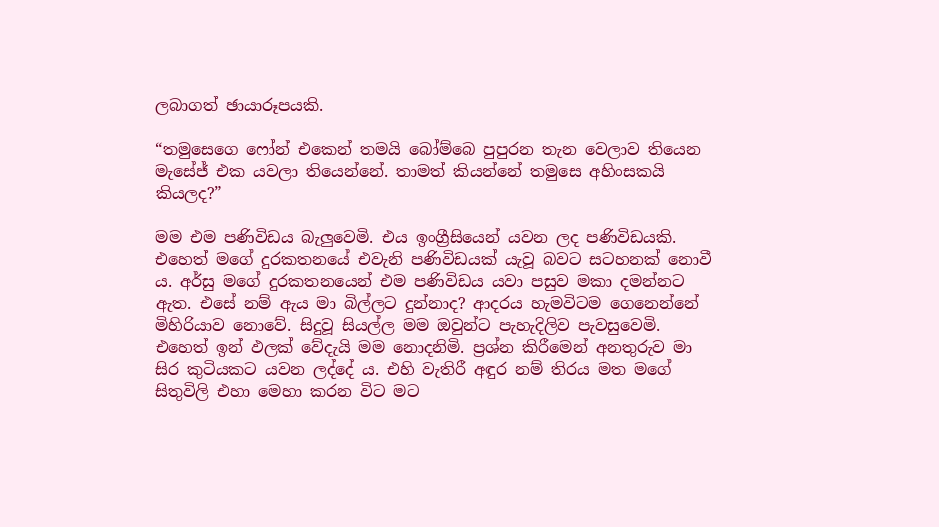ලබාගත් ඡායාරූපයකි.

“තමුසෙගෙ ෆෝන් එකෙන් තමයි බෝම්බෙ පුපුරන තැන වෙලාව තියෙන මැසේජ් එක යවලා තියෙන්නේ. තාමත් කියන්නේ තමුසෙ අහිංසකයි කියලද?”

මම එම පණිවිඩය බැලුවෙමි. එය ඉංග්‍රීසියෙන් යවන ලද පණිවිඩයකි. එහෙත් මගේ දුරකතනයේ එවැනි පණිවිඩයක් යැවූ බවට සටහනක් නොවී ය. අර්සු මගේ දුරකතනයෙන් එම පණිවිඩය යවා පසුව මකා දමන්නට ඇත. එසේ නම් ඇය මා බිල්ලට දුන්නාද? ආදරය හැමවිටම ගෙනෙන්නේ මිහිරියාව නොවේ. සිදුවූ සියල්ල මම ඔවුන්ට පැහැදිලිව පැවසුවෙමි. එහෙත් ඉන් ඵලක් වේදැයි මම නොදනිමි. ප්‍රශ්න කිරීමෙන් අනතුරුව මා සිර කුටියකට යවන ලද්දේ ය. එහි වැතිරී අඳුර නම් තිරය මත මගේ සිතුවිලි එහා මෙහා කරන විට මට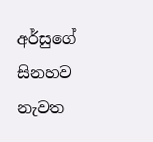අර්සුගේ සිනහව නැවත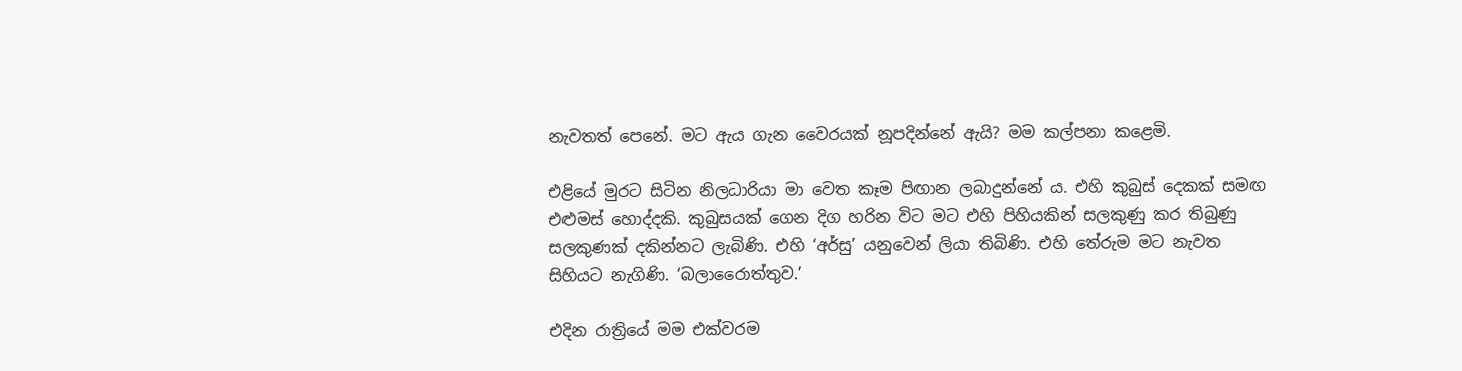නැවතත් පෙනේ. මට ඇය ගැන වෛරයක් නූපදින්නේ ඇයි? මම කල්පනා කළෙමි.

එළියේ මුරට සිටින නිලධාරියා මා වෙත කෑම පිඟාන ලබාදුන්නේ ය. එහි කුබුස් දෙකක් සමඟ එළුමස් හොද්දකි. කුබුසයක් ගෙන දිග හරින විට මට එහි පිහියකින් සලකුණු කර තිබුණු සලකුණක් දකින්නට ලැබිණි. එහි ‘අර්සු’ යනුවෙන් ලියා තිබිණි. එහි තේරුම මට නැවත සිහියට නැගිණි. ‘බලාරෛාත්තුව.’

එදින රාත්‍රියේ මම එක්වරම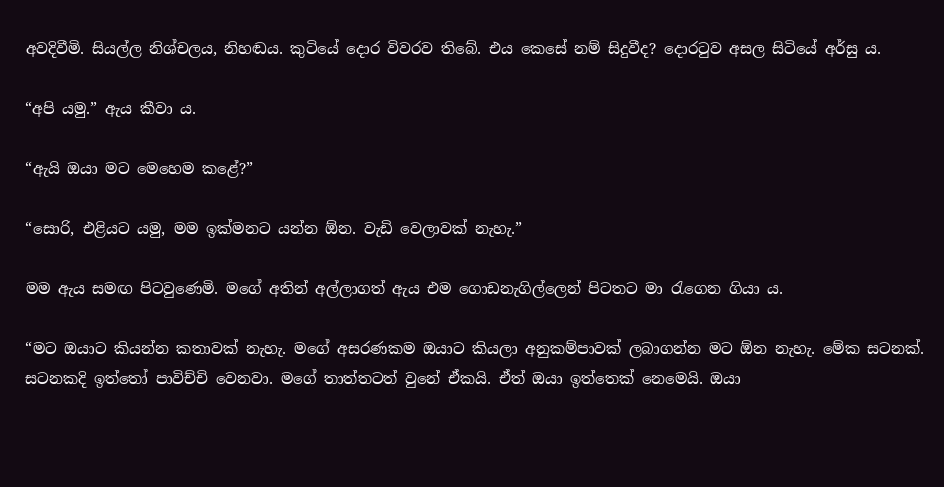අවදිවීමි. සියල්ල නිශ්චලය, නිහඬය. කුටියේ දොර විවරව තිබේ. එය කෙසේ නම් සිදුවීද? දොරටුව අසල සිටියේ අර්සු ය.

“අපි යමු.” ඇය කීවා ය.

“ඇයි ඔයා මට මෙහෙම කළේ?”

“සොරි, එළියට යමු, මම ඉක්මනට යන්න ඕන. වැඩි වෙලාවක් නැහැ.”

මම ඇය සමඟ පිටවුණෙමි. මගේ අතින් අල්ලාගත් ඇය එම ගොඩනැගිල්ලෙන් පිටතට මා රැගෙන ගියා ය.

“මට ඔයාට කියන්න කතාවක් නැහැ. මගේ අසරණකම ඔයාට කියලා අනුකම්පාවක් ලබාගන්න මට ඕන නැහැ. මේක සටනක්. සටනකදි ඉත්තෝ පාවිච්චි වෙනවා. මගේ තාත්තටත් වුනේ ඒකයි. ඒත් ඔයා ඉත්තෙක් නෙමෙයි. ඔයා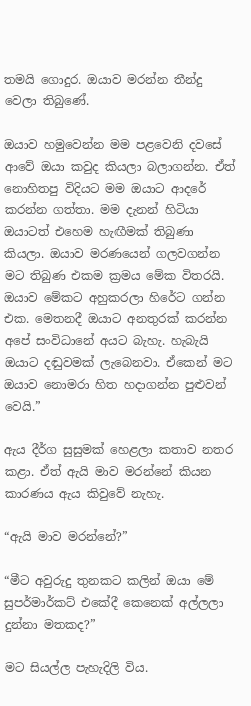තමයි ගොදුර. ඔයාව මරන්න තීන්දු වෙලා තිබුණේ.

ඔයාව හමුවෙන්න මම පළවෙනි දවසේ ආවේ ඔයා කවුද කියලා බලාගන්න. ඒත් නොහිතපු විදියට මම ඔයාට ආදරේ කරන්න ගත්තා. මම දැනන් හිටියා ඔයාටත් එහෙම හැඟීමක් තිබුණා කියලා. ඔයාව මරණයෙන් ගලවගන්න මට තිබුණ එකම ක්‍රමය මේක විතරයි. ඔයාව මේකට අහුකරලා හිරේට ගන්න එක. මෙතනදී ඔයාට අනතුරක් කරන්න අපේ සංවිධානේ අයට බැහැ. හැබැයි ඔයාට දඬුවමක් ලැබෙනවා. ඒකෙන් මට ඔයාව නොමරා හිත හදාගන්න පුළුවන් වෙයි.”

ඇය දීර්ග සුසුමක් හෙළලා කතාව නතර කළා. ඒත් ඇයි මාව මරන්නේ කියන කාරණය ඇය කිවුවේ නැහැ.

“ඇයි මාව මරන්නේ?”

“මීට අවුරුදු තුනකට කලින් ඔයා මේ සුපර්මාර්කට් එකේදී කෙනෙක් අල්ලලා දුන්නා මතකද?”

මට සියල්ල පැහැදිලි විය.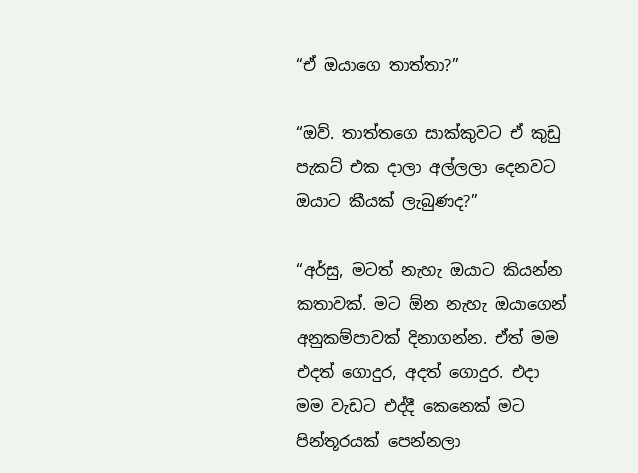“ඒ ඔයාගෙ තාත්තා?”

“ඔව්. තාත්තගෙ සාක්කුවට ඒ කුඩු පැකට් එක දාලා අල්ලලා දෙනවට ඔයාට කීයක් ලැබුණද?”

“අර්සු, මටත් නැහැ ඔයාට කියන්න කතාවක්. මට ඕන නැහැ ඔයාගෙන් අනුකම්පාවක් දිනාගන්න. ඒත් මම එදත් ගොදුර, අදත් ගොදුර. එදා මම වැඩට එද්දී කෙනෙක් මට පින්තූරයක් පෙන්නලා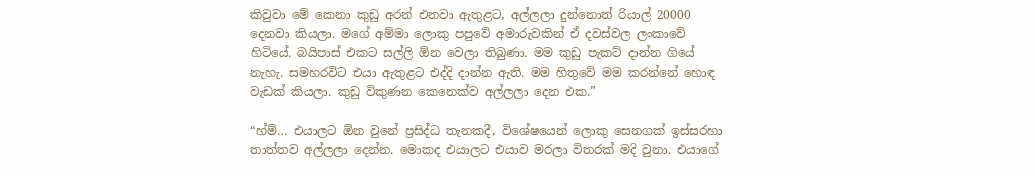කිවුවා මේ කෙනා කුඩු අරන් එනවා ඇතුළට, අල්ලලා දුන්නොත් රියාල් 20000 දෙනවා කියලා. මගේ අම්මා ලොකු පපුවේ අමාරුවකින් ඒ දවස්වල ලංකාවේ හිටියේ. බයිපාස් එකට සල්ලි ඕන වෙලා තිබුණා. මම කුඩු පැකට් දාන්න ගියේ නැහැ. සමහරවිට එයා ඇතුළට එද්දි දාන්න ඇති. මම හිතුවේ මම කරන්නේ හොඳ වැඩක් කියලා. කුඩු විකුණන කෙනෙක්ව අල්ලලා දෙන එක.”

“හ්ම්… එයාලට ඕන වුනේ ප්‍රසිද්ධ තැනකදී, විශේෂයෙන් ලොකු සෙනගක් ඉස්සරහා තාත්තව අල්ලලා දෙන්න. මොකද එයාලට එයාව මරලා විතරක් මදි වුනා. එයාගේ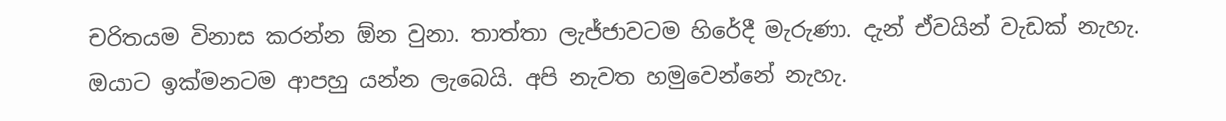චරිතයම විනාස කරන්න ඕන වුනා. තාත්තා ලැජ්ජාවටම හිරේදී මැරුණා. දැන් ඒවයින් වැඩක් නැහැ. ඔයාට ඉක්මනටම ආපහු යන්න ලැබෙයි. අපි නැවත හමුවෙන්නේ නැහැ.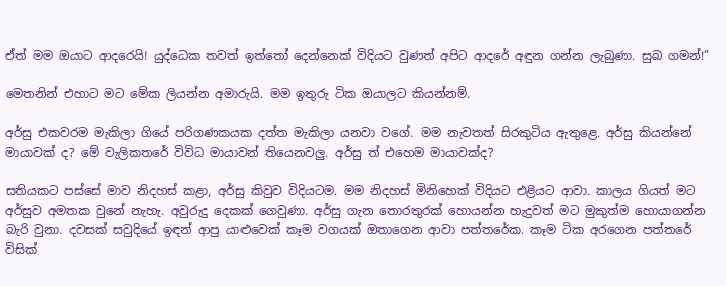ඒත් මම ඔයාට ආදරෙයි! යුද්ධෙක තවත් ඉත්තෝ දෙන්නෙක් විදියට වුණත් අපිට ආදරේ අඳුන ගන්න ලැබුණා. සුබ ගමන්!”

මෙතනින් එහාට මට මේක ලියන්න අමාරුයි. මම ඉතුරු ටික ඔයාලට කියන්නම්.

අර්සු එකවරම මැකිලා ගියේ පරිගණකයක දත්ත මැකිලා යනවා වගේ. මම නැවතත් සිරකුටිය ඇතුළෙ. අර්සු කියන්නේ මායාවක් ද? මේ වැලිකතරේ විවිධ මායාවන් තියෙනවලු. අර්සු ත් එහෙම මායාවක්ද?

සතියකට පස්සේ මාව නිදහස් කළා, අර්සු කිවුව විදියටම. මම නිදහස් මිනිහෙක් විදියට එළියට ආවා. කාලය ගියත් මට අර්සුව අමතක වුනේ නැහැ. අවුරුදු දෙකක් ගෙවුණා. අර්සු ගැන තොරතුරක් හොයන්න හැදුවත් මට මුකුත්ම හොයාගන්න බැරි වුනා. දවසක් සවුදියේ ඉඳන් ආපු යාළුවෙක් කෑම වගයක් ඔතාගෙන ආවා පත්තරේක. කෑම ටික අරගෙන පත්තරේ විසික්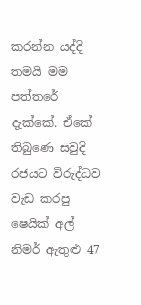කරන්න යද්දි තමයි මම පත්තරේ දැක්කේ. ඒකේ තිබුණෙ සවුදි රජයට විරුද්ධව වැඩ කරපු ෂෙයික් අල් නිමර් ඇතුළු 47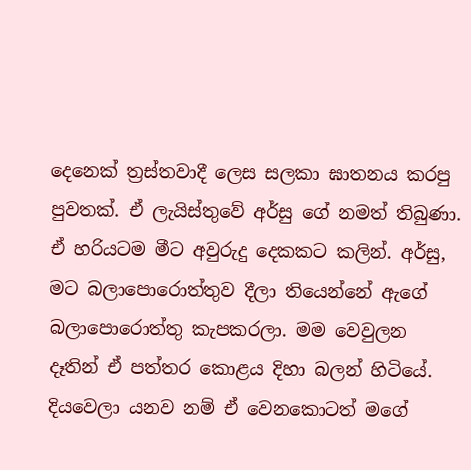දෙනෙක් ත්‍රස්තවාදී ලෙස සලකා ඝාතනය කරපු පුවතක්. ඒ ලැයිස්තුවේ අර්සු ගේ නමත් තිබුණා. ඒ හරියටම මීට අවුරුදු දෙකකට කලින්. අර්සු, මට බලාපොරොත්තුව දීලා තියෙන්නේ ඇගේ බලාපොරොත්තු කැපකරලා. මම වෙවුලන දෑතින් ඒ පත්තර කොළය දිහා බලන් හිටියේ. දියවෙලා යනව නම් ඒ වෙනකොටත් මගේ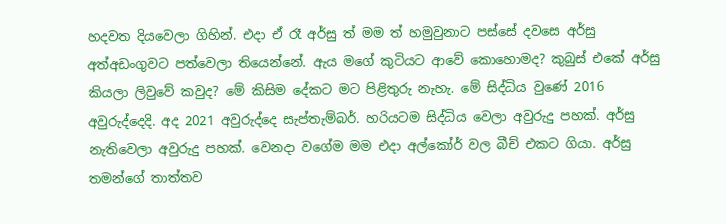හදවත දියවෙලා ගිහින්. එදා ඒ රෑ අර්සු ත් මම ත් හමුවුනාට පස්සේ දවසෙ අර්සු අත්අඩංගුවට පත්වෙලා තියෙන්නේ. ඇය මගේ කුටියට ආවේ කොහොමද? කුබුස් එකේ අර්සු කියලා ලිවුවේ කවුද? මේ කිසිම දේකට මට පිළිතුරු නැහැ. මේ සිද්ධිය වුණේ 2016 අවුරුද්දෙදි. අද 2021 අවුරුද්දෙ සැප්තැම්බර්. හරියටම සිද්ධිය වෙලා අවුරුදු පහක්. අර්සු නැතිවෙලා අවුරුදු පහක්. වෙනදා වගේම මම එදා අල්කෝර් වල බීච් එකට ගියා. අර්සු තමන්ගේ තාත්තව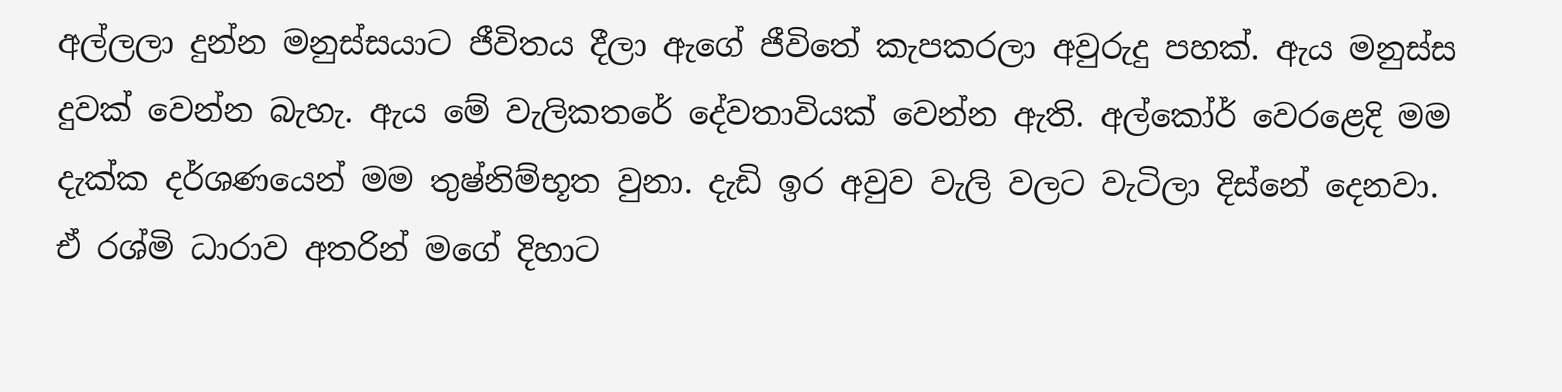අල්ලලා දුන්න මනුස්සයාට ජීවිතය දීලා ඇගේ ජීවිතේ කැපකරලා අවුරුදු පහක්. ඇය මනුස්ස දුවක් වෙන්න බැහැ. ඇය මේ වැලිකතරේ දේවතාවියක් වෙන්න ඇති. අල්කෝර් වෙරළෙදි මම දැක්ක දර්ශණයෙන් මම තුෂ්නිම්භූත වුනා. දැඩි ඉර අවුව වැලි වලට වැටිලා දිස්නේ දෙනවා. ඒ රශ්මි ධාරාව අතරින් මගේ දිහාට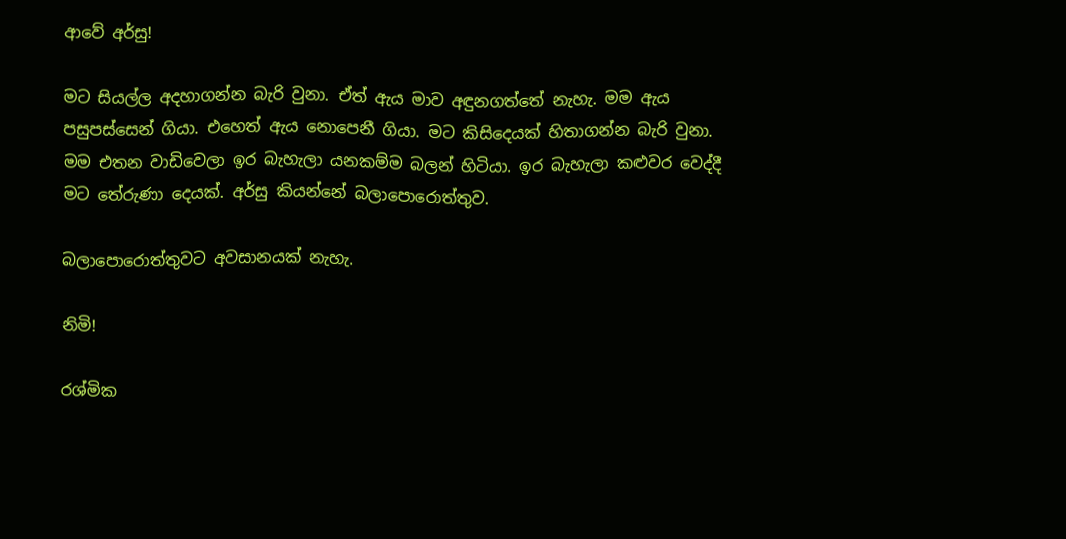ආවේ අර්සු!

මට සියල්ල අදහාගන්න බැරි වුනා. ඒත් ඇය මාව අඳුනගත්තේ නැහැ. මම ඇය පසුපස්සෙන් ගියා. එහෙත් ඇය නොපෙනී ගියා. මට කිසිදෙයක් හිතාගන්න බැරි වුනා. මම එතන වාඩිවෙලා ඉර බැහැලා යනකම්ම බලන් හිටියා. ඉර බැහැලා කළුවර වෙද්දී මට තේරුණා දෙයක්. අර්සු කියන්නේ බලාපොරොත්තුව.

බලාපොරොත්තුවට අවසානයක් නැහැ.

නිමි!

රශ්මික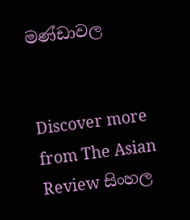මණ්ඩාවල


Discover more from The Asian Review සිංහල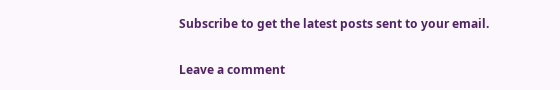Subscribe to get the latest posts sent to your email.

Leave a comment